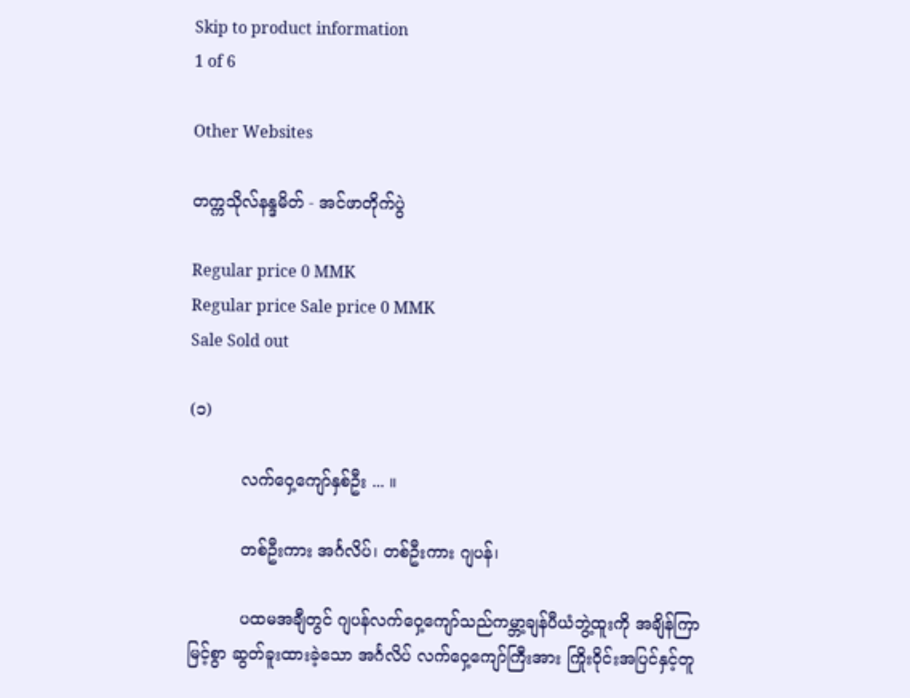Skip to product information
1 of 6

Other Websites

တက္ကသိုလ်နန္ဒမိတ် - အင်ဖာတိုက်ပွဲ

Regular price 0 MMK
Regular price Sale price 0 MMK
Sale Sold out

(၁)

          လက်ဝှေ့ကျော်နှစ်ဦး ... ။

          တစ်ဦးကား အင်္ဂလိပ်၊ တစ်ဦးကား ဂျပန်၊

          ပထမအချီတွင် ဂျပန်လက်ဝှေ့ကျော်သည်ကမ္ဘာ့ချန်ပီယံဘွဲ့ထူးကို အချိန်ကြာမြင့်စွာ ဆွတ်ခူးထားခဲ့သော အင်္ဂလိပ် လက်ဝှေ့ကျော်ကြီးအား ကြိုးဝိုင်းအပြင်နှင့်တူ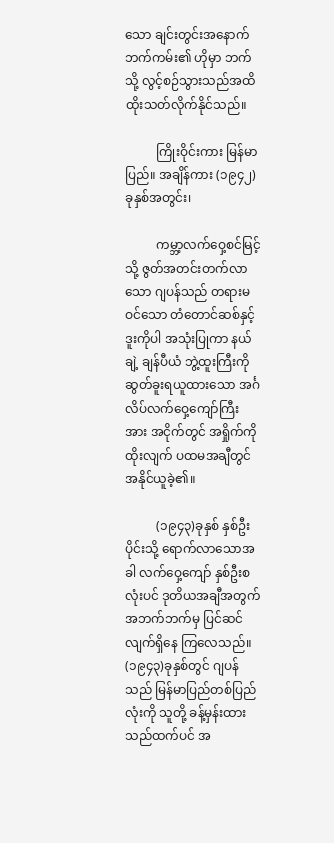သော ချင်းတွင်းအနောက်ဘက်ကမ်း၏ ဟိုမှာ ဘက်သို့ လွင့်စဉ်သွားသည်အထိ ထိုးသတ်လိုက်နိုင်သည်။

          ကြိုးဝိုင်းကား မြန်မာပြည်။ အချိန်ကား (၁၉၄၂)ခုနှစ်အတွင်း၊

          ကမ္ဘာ့လက်ဝှေ့စင်မြင့်သို့ ဇွတ်အတင်းတက်လာသော ဂျပန်သည် တရားမဝင်သော တံတောင်ဆစ်နှင့် ဒူးကိုပါ အသုံးပြုကာ နယ်ချဲ့ ချန်ပီယံ ဘွဲ့ထူးကြီးကို ဆွတ်ခူးရယူထားသော အင်္ဂလိပ်လက်ဝှေ့ကျော်ကြီးအား အငိုက်တွင် အရှိုက်ကိုထိုးလျက် ပထမအချီတွင် အနိုင်ယူခဲ့၏။

          (၁၉၄၃)ခုနှစ် နှစ်ဦးပိုင်းသို့ ရောက်လာသောအခါ လက်ဝှေ့ကျော် နှစ်ဦးစလုံးပင် ဒုတိယအချီအတွက် အဘက်ဘက်မှ ပြင်ဆင်လျက်ရှိနေ ကြလေသည်။ (၁၉၄၃)ခုနှစ်တွင် ဂျပန်သည် မြန်မာပြည်တစ်ပြည်လုံးကို သူတို့ ခန့်မှန်းထားသည်ထက်ပင် အ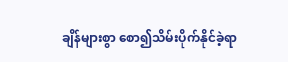ချိန်များစွာ စော၍သိမ်းပိုက်နိုင်ခဲ့ရာ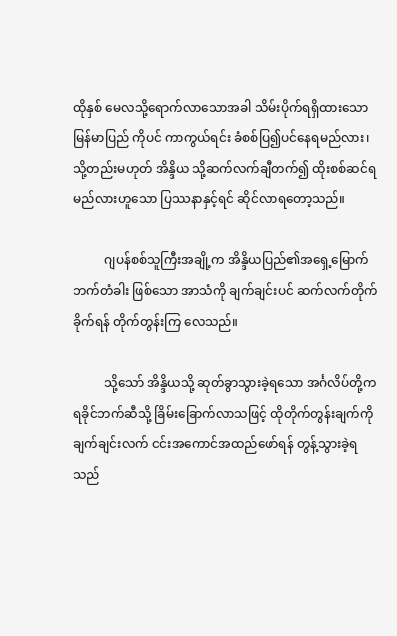ထိုနှစ် မေလသို့ရောက်လာသောအခါ သိမ်းပိုက်ရရှိထားသော မြန်မာပြည် ကိုပင် ကာကွယ်ရင်း ခံစစ်ပြ၍ပင်နေရမည်လား၊ သို့တည်းမဟုတ် အိန္ဒိယ သို့ဆက်လက်ချီတက်၍ ထိုးစစ်ဆင်ရမည်လားဟူသော ပြဿနာနှင့်ရင် ဆိုင်လာရတော့သည်။

          ဂျပန်စစ်သူကြီးအချို့က အိန္ဒိယပြည်၏အရှေ့မြောက်ဘက်တံခါး ဖြစ်သော အာသံကို ချက်ချင်းပင် ဆက်လက်တိုက်ခိုက်ရန် တိုက်တွန်းကြ လေသည်။

          သို့သော် အိန္ဒိယသို့ ဆုတ်ခွာသွားခဲ့ရသော အင်္ဂလိပ်တို့က ရခိုင်ဘက်ဆီသို့ ခြိမ်းခြောက်လာသဖြင့် ထိုတိုက်တွန်းချက်ကို ချက်ချင်းလက် ငင်းအကောင်အထည်ဖော်ရန် တွန့်သွားခဲ့ရသည်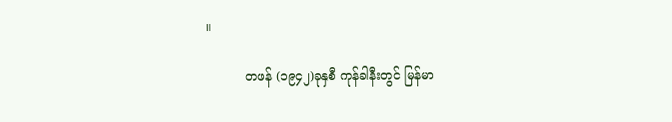။

          တဖန် (၁၉၄၂)ခုနှစီ ကုန်ခါနီးတွင် မြန်မာ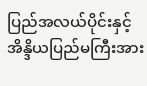ပြည်အလယ်ပိုင်းနှင့် အိန္ဒိယပြည်မကြီးအား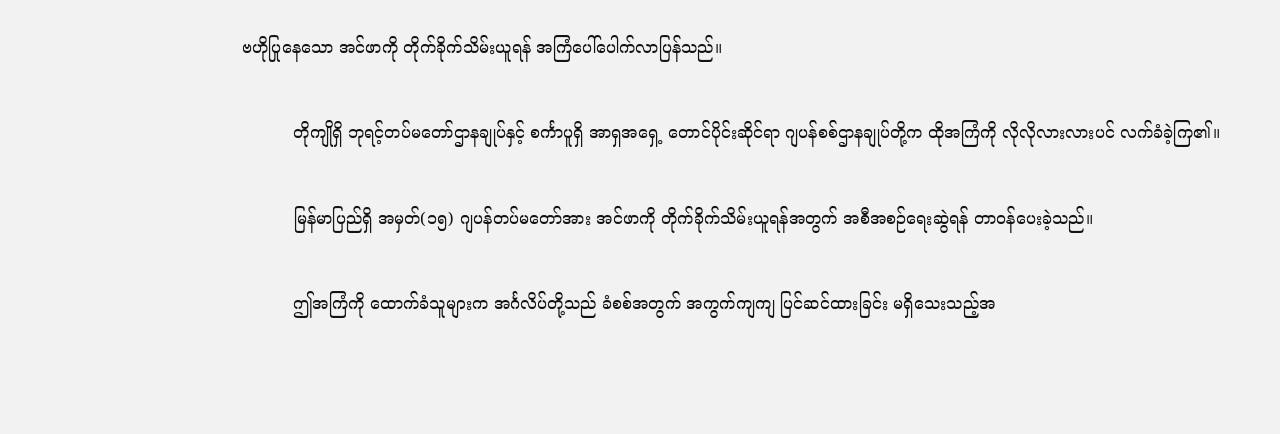ဗဟိုပြုနေသော အင်ဖာကို တိုက်ခိုက်သိမ်းယူရန် အကြံပေါ်ပေါက်လာပြန်သည်။

          တိုကျိုရှိ ဘုရင့်တပ်မတော်ဌာနချုပ်နှင့် စင်္ကာပူရှိ အာရှအရှေ့ တောင်ပိုင်းဆိုင်ရာ ဂျပန်စစ်ဌာနချုပ်တို့က ထိုအကြံကို လိုလိုလားလားပင် လက်ခံခဲ့ကြ၏။

          မြန်မာပြည်ရှိ အမှတ်(၁၅) ဂျပန်တပ်မတော်အား အင်ဖာကို တိုက်ခိုက်သိမ်းယူရန်အတွက် အစီအစဉ်ရေးဆွဲရန် တာဝန်ပေးခဲ့သည်။

          ဤအကြံကို ထောက်ခံသူများက အင်္ဂလိပ်တို့သည် ခံစစ်အတွက် အကွက်ကျကျ ပြင်ဆင်ထားခြင်း မရှိသေးသည့်အ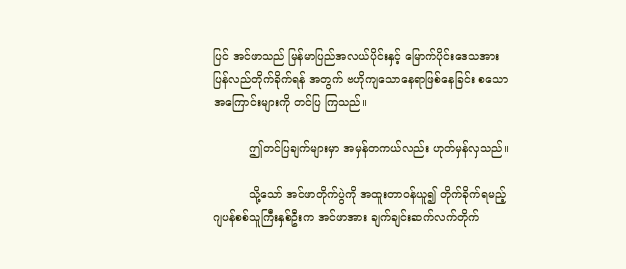ပြင် အင်ဖာသည် မြန်မာပြည်အလယ်ပိုင်းနှင့် မြောက်ပိုင်းဒေသအား ပြန်လည်တိုက်ခိုက်ရန် အတွက် ဗဟိုကျသောနေရာဖြစ်နေခြင်း စသောအကြောင်းများကို တင်ပြ ကြသည်။

          ဤတင်ပြချက်များမှာ အမှန်တကယ်လည်း ဟုတ်မှန်လှသည်။

          သို့သော် အင်ဖာတိုက်ပွဲကို အထူးတာဝန်ယူ၍ တိုက်ခိုက်ရမည့် ဂျပန်စစ်သူကြီးနှစ်ဦးက အင်ဖာအား ချက်ချင်းဆက်လက်တိုက်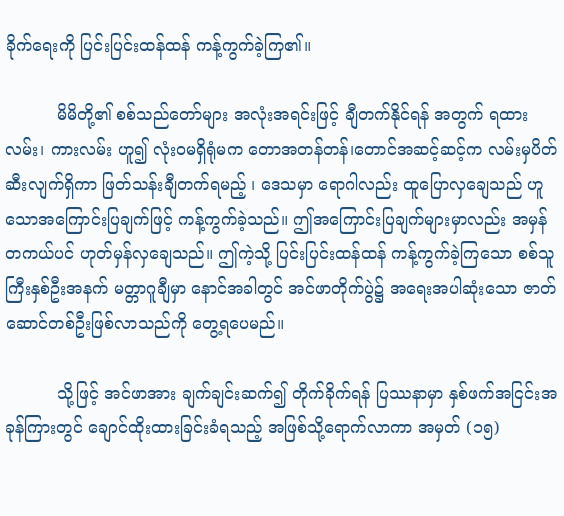ခိုက်ရေးကို ပြင်းပြင်းထန်ထန် ကန့်ကွက်ခဲ့ကြ၏။

          မိမိတို့၏ စစ်သည်တော်များ အလုံးအရင်းဖြင့် ချီတက်နိုင်ရန် အတွက် ရထားလမ်း၊ ကားလမ်း ဟူ၍ လုံးဝမရှိရုံမက တောအတန်တန်၊တောင်အဆင့်ဆင့်က လမ်းမှပိတ်ဆီးလျက်ရှိကာ ဖြတ်သန်းချီတက်ရမည့် ၊ ဒေသမှာ ရောဂါလည်း ထူပြောလှချေသည် ဟူသောအကြောင်းပြချက်ဖြင့် ကန့်ကွက်ခဲ့သည်။ ဤအကြောင်းပြချက်များမှာလည်း အမှန်တကယ်ပင် ဟုတ်မှန်လှချေသည်။ ဤကဲ့သို့ ပြင်းပြင်းထန်ထန် ကန့်ကွက်ခဲ့ကြသော စစ်သူကြီးနှစ်ဦးအနက် မတ္တာဂူချီမှာ နောင်အခါတွင် အင်ဖာတိုက်ပွဲ၌ အရေးအပါဆုံးသော ဇာတ်ဆောင်တစ်ဦးဖြစ်လာသည်ကို တွေ့ရပေမည်။

          သို့ဖြင့် အင်ဖာအား ချက်ချင်းဆက်၍ တိုက်ခိုက်ရန် ပြဿနာမှာ နှစ်ဖက်အငြင်းအခုန်ကြားတွင် ချောင်ထိုးထားခြင်းခံရသည့် အဖြစ်သို့ရောက်လာကာ အမှတ် (၁၅)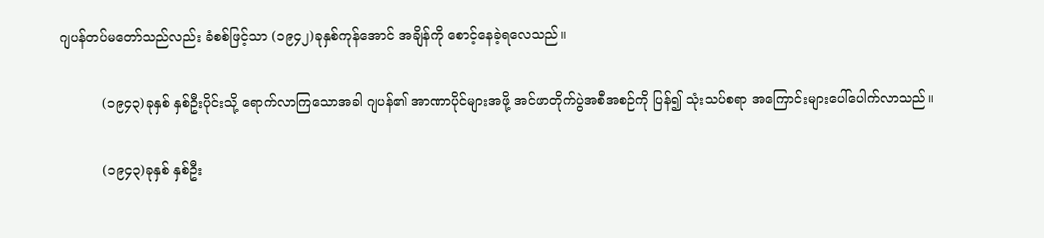ဂျပန်တပ်မတော်သည်လည်း ခံစစ်ဖြင့်သာ (၁၉၄၂)ခုနှစ်ကုန်အောင် အချိန်ကို စောင့်နေခဲ့ရလေသည်။

          (၁၉၄၃)ခုနှစ် နှစ်ဦးပိုင်းသို့ ရောက်လာကြသောအခါ ဂျပန်၏ အာဏာပိုင်များအဖို့ အင်ဖာတိုက်ပွဲအစီအစဉ်ကို ပြန်၍ သုံးသပ်စရာ အကြောင်းများပေါ်ပေါက်လာသည်။

          (၁၉၄၃)ခုနှစ် နှစ်ဦး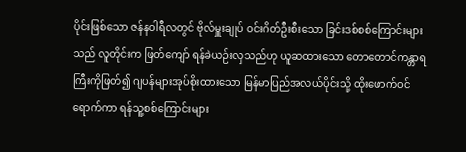ပိုင်းဖြစ်သော ဇန်နဝါရီလတွင် ဗိုလ်မှူးချုပ် ဝင်းဂိတ်ဦးစီးသော ခြင်းဒစ်စစ်ကြောင်းများသည် လူတိုင်းက ဖြတ်ကျော် ရန်ခဲယဉ်းလှသည်ဟု ယူဆထားသော တောတောင်ကန္တာရကြီးကိုဖြတ်၍ ဂျပန်များအုပ်စိုးထားသော မြန်မာပြည်အလယ်ပိုင်းသို့ ထိုးဖောက်ဝင်ရောက်ကာ ရန်သူ့စစ်ကြောင်းများ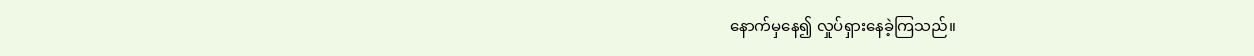နောက်မှနေ၍ လှုပ်ရှားနေခဲ့ကြသည်။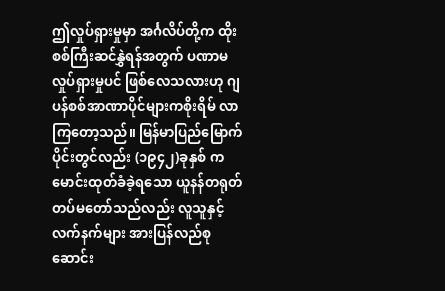ဤလှုပ်ရှားမှုမှာ အင်္ဂလိပ်တို့က ထိုးစစ်ကြီးဆင်နွှဲရန်အတွက် ပဏာမလှုပ်ရှားမှုပင် ဖြစ်လေသလားဟု ဂျပန်စစ်အာဏာပိုင်များကစိုးရိမ် လာကြတော့သည်။ မြန်မာပြည်မြောက်ပိုင်းတွင်လည်း (၁၉၄၂)ခုနှစ် ကမောင်းထုတ်ခံခဲ့ရသော ယူနန်တရုတ်တပ်မတော်သည်လည်း လူသူနှင့် လက်နက်များ အားပြန်လည်စုဆောင်း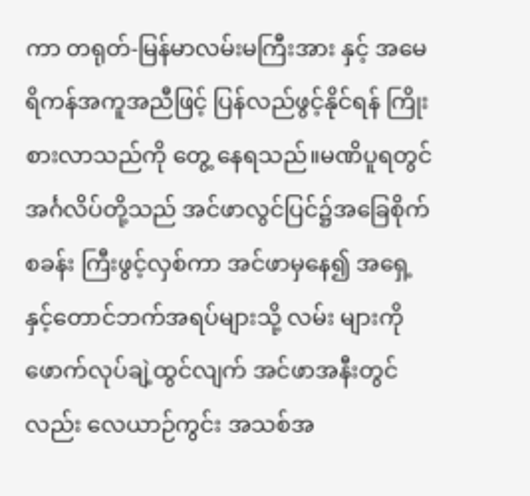ကာ တရုတ်-မြန်မာလမ်းမကြီးအား နှင့် အမေရိကန်အကူအညီဖြင့် ပြန်လည်ဖွင့်နိုင်ရန် ကြိုးစားလာသည်ကို တွေ့ နေရသည်။မဏိပူရတွင် အင်္ဂလိပ်တို့သည် အင်ဖာလွင်ပြင်၌အခြေစိုက်စခန်း ကြီးဖွင့်လှစ်ကာ အင်ဖာမှနေ၍ အရှေ့နှင့်တောင်ဘက်အရပ်များသို့ လမ်း များကိုဖောက်လုပ်ချဲ့ထွင်လျက် အင်ဖာအနီးတွင်လည်း လေယာဉ်ကွင်း အသစ်အ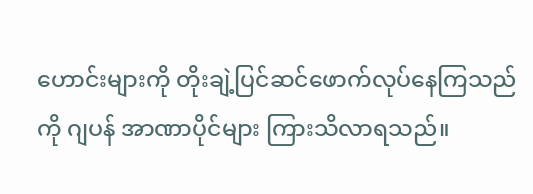ဟောင်းများကို တိုးချဲ့ပြင်ဆင်ဖောက်လုပ်နေကြသည်ကို ဂျပန် အာဏာပိုင်များ ကြားသိလာရသည်။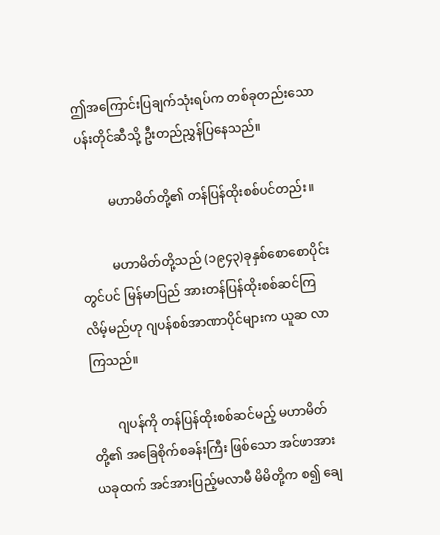ဤအကြောင်းပြချက်သုံးရပ်က တစ်ခုတည်းသော ပန်းတိုင်ဆီသို့ ဦးတည်ညွှန်ပြနေသည်။

          မဟာမိတ်တို့၏ တန်ပြန်ထိုးစစ်ပင်တည်း။

          မဟာမိတ်တို့သည် (၁၉၄၃)ခုနှစ်စောစောပိုင်းတွင်ပင် မြန်မာပြည် အားတန်ပြန်ထိုးစစ်ဆင်ကြလိမ့်မည်ဟု ဂျပန်စစ်အာဏာပိုင်များက ယူဆ လာကြသည်။

        ဂျပန်ကို တန်ပြန်ထိုးစစ်ဆင်မည့် မဟာမိတ်တို့၏ အခြေစိုက်စခန်းကြီး ဖြစ်သော အင်ဖာအား ယခုထက် အင်အားပြည့်မလာမီ မိမိတို့က စ၍ ချေ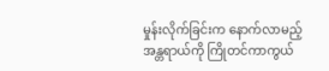မှုန်းလိုက်ခြင်းက နောက်လာမည့်အန္တရာယ်ကို ကြိုတင်ကာကွယ်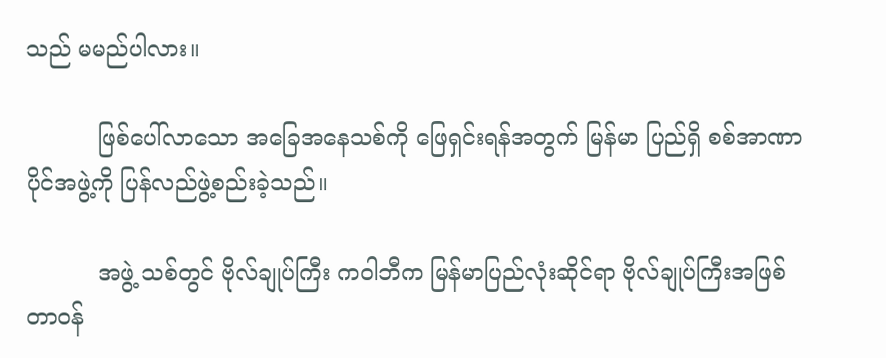သည် မမည်ပါလား။

          ဖြစ်ပေါ်လာသော အခြေအနေသစ်ကို ဖြေရှင်းရန်အတွက် မြန်မာ ပြည်ရှိ စစ်အာဏာပိုင်အဖွဲ့ကို ပြန်လည်ဖွဲ့စည်းခဲ့သည်။

          အဖွဲ့ သစ်တွင် ဗိုလ်ချုပ်ကြီး ကဝါဘီက မြန်မာပြည်လုံးဆိုင်ရာ ဗိုလ်ချုပ်ကြီးအဖြစ် တာဝန်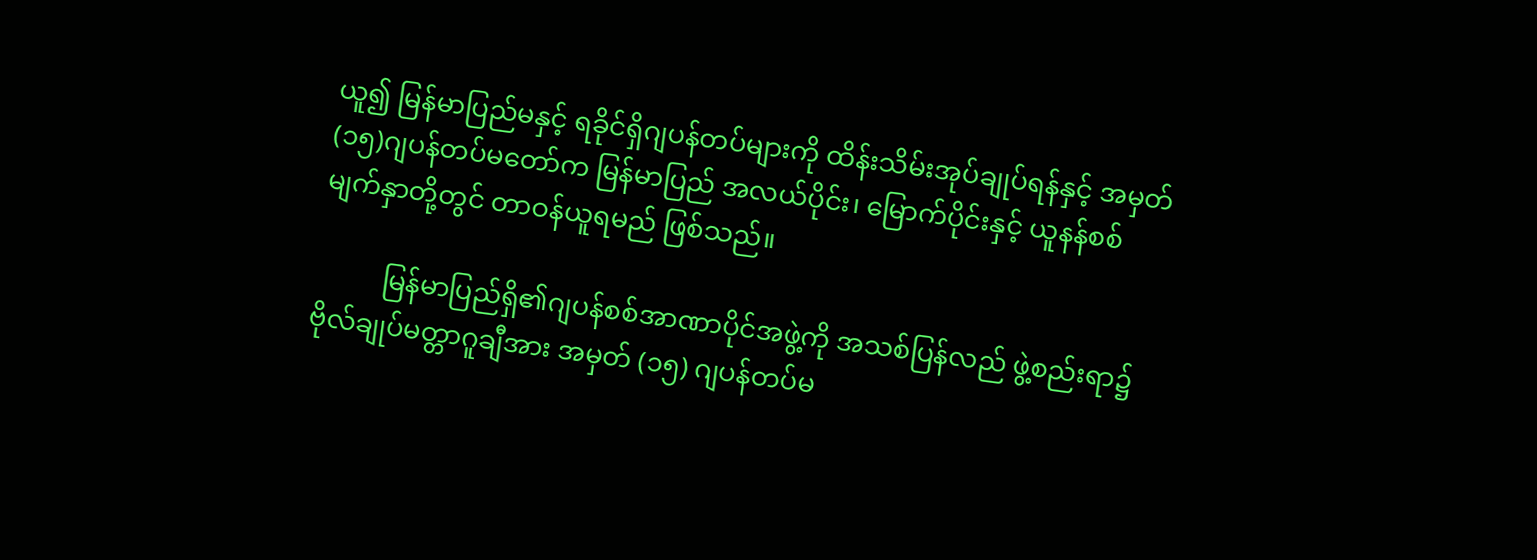ယူ၍ မြန်မာပြည်မနှင့် ရခိုင်ရှိဂျပန်တပ်များကို ထိန်းသိမ်းအုပ်ချုပ်ရန်နှင့် အမှတ် (၁၅)ဂျပန်တပ်မတော်က မြန်မာပြည် အလယ်ပိုင်း၊ မြောက်ပိုင်းနှင့် ယူနန်စစ်မျက်နှာတို့တွင် တာဝန်ယူရမည် ဖြစ်သည်။

          မြန်မာပြည်ရှိ၏ဂျပန်စစ်အာဏာပိုင်အဖွဲ့ကို အသစ်ပြန်လည် ဖွဲ့စည်းရာ၌ ဗိုလ်ချုပ်မတ္တာဂူချီအား အမှတ် (၁၅) ဂျပန်တပ်မ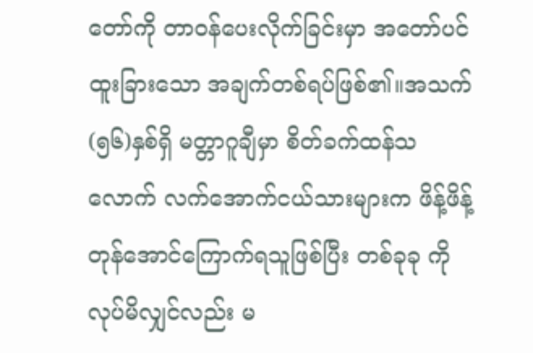တော်ကို တာဝန်ပေးလိုက်ခြင်းမှာ အတော်ပင်ထူးခြားသော အချက်တစ်ရပ်ဖြစ်၏။အသက် (၅၆)နှစ်ရှိ မတ္တာဂူချီမှာ စိတ်ခက်ထန်သလောက် လက်အောက်ငယ်သားများက ဖိန့်ဖိန့်တုန်အောင်ကြောက်ရသူဖြစ်ပြီး တစ်ခုခု ကိုလုပ်မိလျှင်လည်း မ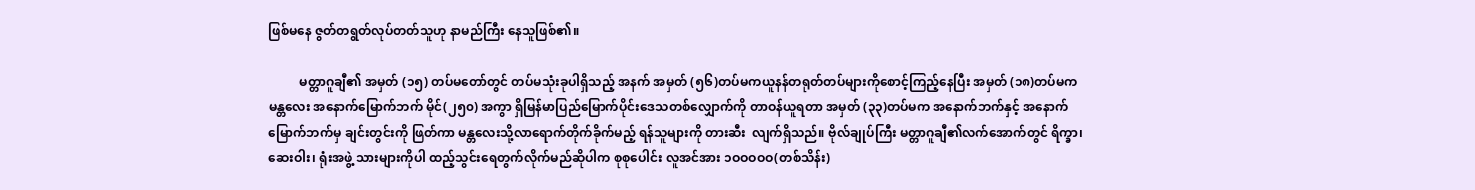ဖြစ်မနေ ဇွတ်တရွတ်လုပ်တတ်သူဟု နာမည်ကြီး နေသူဖြစ်၏။

          မတ္တာဂူချီ၏ အမှတ် (၁၅) တပ်မတော်တွင် တပ်မသုံးခုပါရှိသည့် အနက် အမှတ် (၅၆)တပ်မကယူနန်တရုတ်တပ်များကိုစောင့်ကြည့်နေပြီး အမှတ် (၁၈)တပ်မက မန္တလေး အနောက်မြောက်ဘက် မိုင်(၂၅၀) အကွာ ရှိမြန်မာပြည်မြောက်ပိုင်းဒေသတစ်လျှောက်ကို တာဝန်ယူရတာ အမှတ် (၃၃)တပ်မက အနောက်ဘက်နှင့် အနောက်မြောက်ဘက်မှ ချင်းတွင်းကို ဖြတ်ကာ မန္တလေးသို့လာရောက်တိုက်ခိုက်မည့် ရန်သူများကို တားဆီး  လျက်ရှိသည်။ ဗိုလ်ချုပ်ကြီး မတ္တာဂူချီ၏လက်အောက်တွင် ရိက္ခာ၊ ဆေးဝါး၊ ရုံးအဖွဲ့ သားများကိုပါ ထည့်သွင်းရေတွက်လိုက်မည်ဆိုပါက စုစုပေါင်း လူအင်အား ၁ဝဝဝဝဝ(တစ်သိန်း)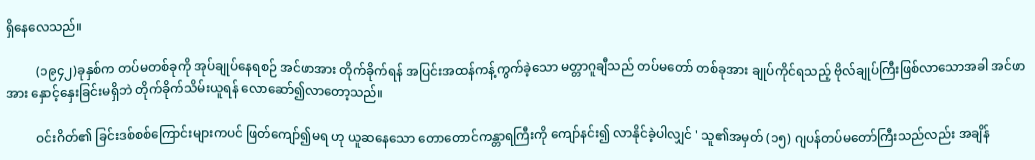ရှိနေလေသည်။

          (၁၉၄၂)ခုနှစ်က တပ်မတစ်ခုကို အုပ်ချုပ်နေရစဉ် အင်ဖာအား တိုက်ခိုက်ရန် အပြင်းအထန်ကန့်ကွက်ခဲ့သော မတ္တာဂူချီသည် တပ်မတော် တစ်ခုအား ချုပ်ကိုင်ရသည့် ဗိုလ်ချုပ်ကြီးဖြစ်လာသောအခါ အင်ဖာအား နှောင့်နှေးခြင်းမရှိဘဲ တိုက်ခိုက်သိမ်းယူရန် လောဆော်၍လာတော့သည်။

          ဝင်းဂိတ်၏ ခြင်းဒစ်စစ်ကြောင်းများကပင် ဖြတ်ကျော်၍မရ ဟု ယူဆနေသော တောတောင်ကန္တာရကြီးကို ကျော်နင်း၍ လာနိုင်ခဲ့ပါလျှင် ' သူ၏အမှတ် (၁၅) ဂျပန်တပ်မတော်ကြီးသည်လည်း အချိန်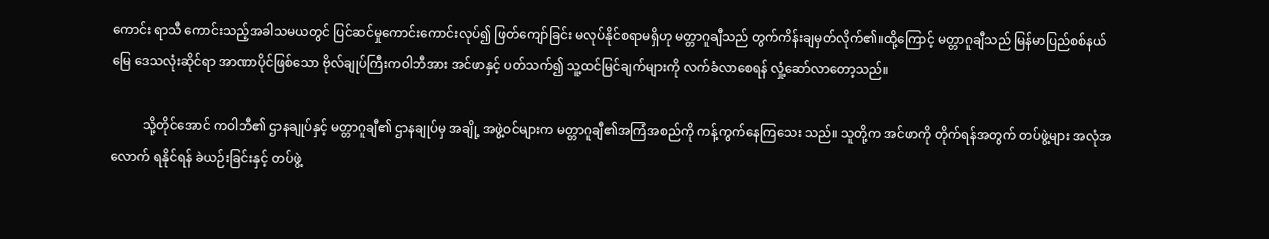ကောင်း ရာသီ ကောင်းသည့်အခါသမယတွင် ပြင်ဆင်မှုကောင်းကောင်းလုပ်၍ ဖြတ်ကျော်ခြင်း မလုပ်နိုင်စရာမရှိဟု မတ္တာဂူချီသည် တွက်ကိန်းချမှတ်လိုက်၏။ထို့ကြောင့် မတ္တာဂူချီသည် မြန်မာပြည်စစ်နယ်မြေ ဒေသလုံးဆိုင်ရာ အာဏာပိုင်ဖြစ်သော ဗိုလ်ချုပ်ကြီးကဝါဘီအား အင်ဖာနှင့် ပတ်သက်၍ သူ့ထင်မြင်ချက်များကို လက်ခံလာစေရန် လှုံ့ဆော်လာတော့သည်။

          သို့တိုင်အောင် ကဝါဘီ၏ ဌာနချုပ်နှင့် မတ္တာဂူချီ၏ ဌာနချုပ်မှ အချို့ အဖွဲ့ဝင်များက မတ္တာဂူချီ၏အကြံအစည်ကို ကန့်ကွက်နေကြသေး သည်။ သူတို့က အင်ဖာကို တိုက်ရန်အတွက် တပ်ဖွဲ့များ အလုံအလောက် ရနိုင်ရန် ခဲယဉ်းခြင်းနှင့် တပ်ဖွဲ့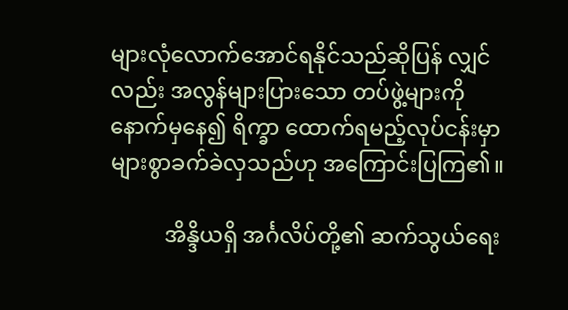များလုံလောက်အောင်ရနိုင်သည်ဆိုပြန် လျှင်လည်း အလွန်များပြားသော တပ်ဖွဲ့များကို နောက်မှနေ၍ ရိက္ခာ ထောက်ရမည့်လုပ်ငန်းမှာ များစွာခက်ခဲလှသည်ဟု အကြောင်းပြကြ၏။

          အိန္ဒိယရှိ အင်္ဂလိပ်တို့၏ ဆက်သွယ်ရေး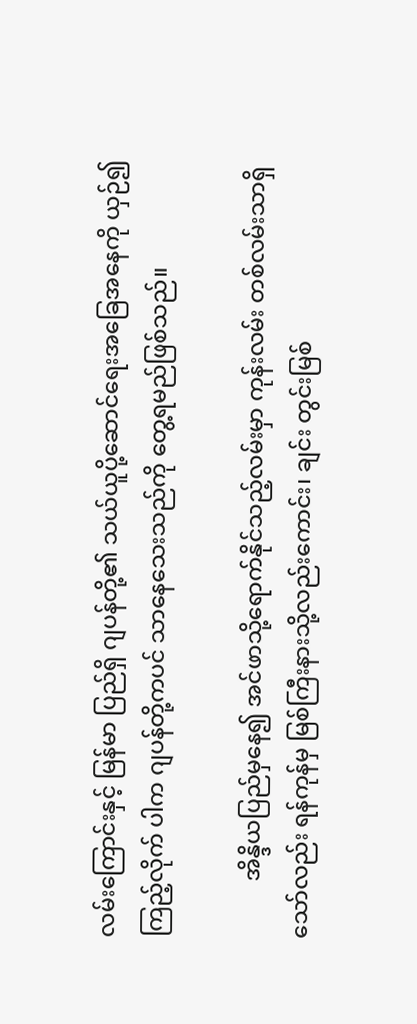လမ်းကြောင်းနှင့် မြန်မာ ပြည်ရှိ ဂျပန်တို့၏ သယ်ယူပို့ဆောင်ရေးအခြေအနေကို ယှဉ်၍ကြည့်လိုက် ပါက ဂျပန်တို့ကပင် သာနေသေးသည်ကို တွေ့ရမည်ဖြစ်သည်။

          အိန္ဒိယပြည်မှနေ၍ အင်ဖာသို့ရောက်နိုင်သည့်လမ်းမှာ ကုန်းလမ်း တစ်လမ်းသာရှိသော်လည်း ရန်ကုန်မှ မြစ်ကြီးနားသို့လည်းကောင်း၊ ချင်း တွင်းမြစ်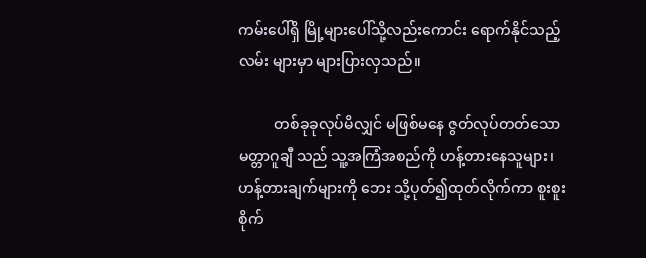ကမ်းပေါ်ရှိ မြို့များပေါ်သို့လည်းကောင်း ရောက်နိုင်သည့်လမ်း များမှာ များပြားလှသည်။

          တစ်ခုခုလုပ်မိလျှင် မဖြစ်မနေ ဇွတ်လုပ်တတ်သော မတ္တာဂူချီ သည် သူ့အကြံအစည်ကို ဟန့်တားနေသူများ၊ ဟန့်တားချက်များကို ဘေး သို့ပုတ်၍ထုတ်လိုက်ကာ စူးစူးစိုက်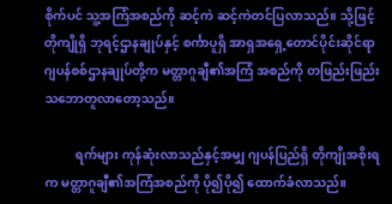စိုက်ပင် သူ့အကြံအစည်ကို ဆင့်ကဲ ဆင့်ကဲတင်ပြလာသည်။ သို့ဖြင့် တိုကျိုရှိ ဘုရင့်ဌာနချုပ်နှင့် စင်္ကာပူရှိ အာရှအရှေ့တောင်ပိုင်းဆိုင်ရာ ဂျပန်စစ်ဌာနချုပ်တို့က မတ္တာဂူချီ၏အကြံ အစည်ကို တဖြည်းဖြည်းသဘောတူလာတော့သည်။

          ရက်များ ကုန်ဆုံးလာသည်နှင့်အမျှ ဂျပန်ပြည်ရှိ တိုကျိုအစိုးရက မတ္တာဂူချီ၏အကြံအစည်ကို ပို၍ပို၍ ထောက်ခံလာသည်။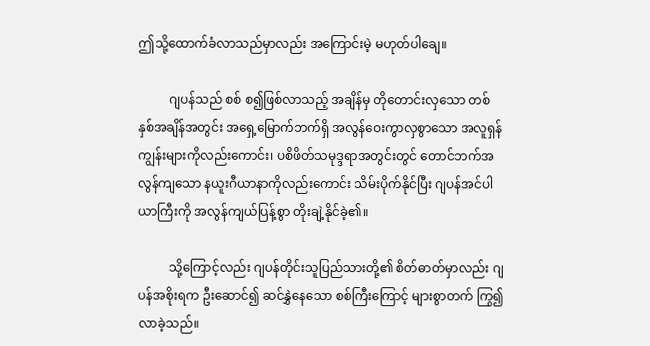ဤသို့ထောက်ခံလာသည်မှာလည်း အကြောင်းမဲ့ မဟုတ်ပါချေ။

          ဂျပန်သည် စစ် စ၍ဖြစ်လာသည့် အချိန်မှ တိုတောင်းလှသော တစ်နှစ်အချိန်အတွင်း အရှေ့မြောက်ဘက်ရှိ အလွန်ဝေးကွာလှစွာသော အလူရှန်ကျွန်းများကိုလည်းကောင်း၊ ပစိဖိတ်သမုဒ္ဒရာအတွင်းတွင် တောင်ဘက်အလွန်ကျသော နယူးဂီယာနာကိုလည်းကောင်း သိမ်းပိုက်နိုင်ပြီး ဂျပန်အင်ပါယာကြီးကို အလွန်ကျယ်ပြန့်စွာ တိုးချဲ့နိုင်ခဲ့၏။

          သို့ကြောင့်လည်း ဂျပန်တိုင်းသူပြည်သားတို့၏ စိတ်ဓာတ်မှာလည်း ဂျပန်အစိုးရက ဦးဆောင်၍ ဆင်နွှဲနေသော စစ်ကြီးကြောင့် များစွာတက် ကြွ၍လာခဲ့သည်။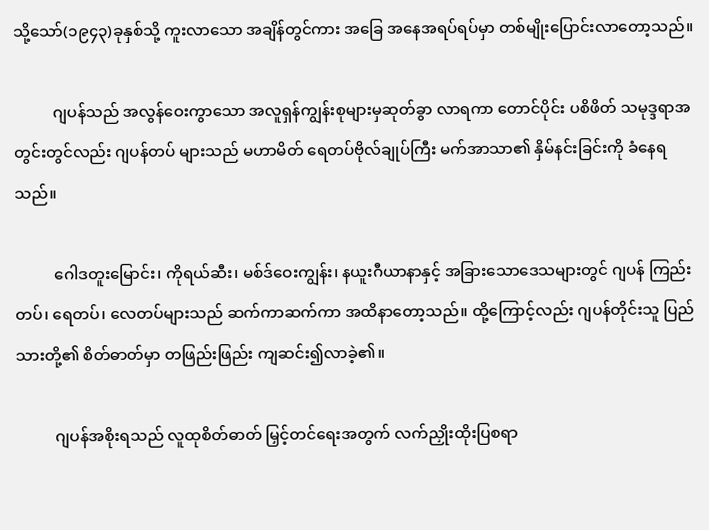သို့သော်(၁၉၄၃)ခုနှစ်သို့ ကူးလာသော အချိန်တွင်ကား အခြေ အနေအရပ်ရပ်မှာ တစ်မျိုးပြောင်းလာတော့သည်။

          ဂျပန်သည် အလွန်ဝေးကွာသော အလူရှန်ကျွန်းစုများမှဆုတ်ခွာ လာရကာ တောင်ပိုင်း ပစိဖိတ် သမုဒ္ဒရာအတွင်းတွင်လည်း ဂျပန်တပ် များသည် မဟာမိတ် ရေတပ်ဗိုလ်ချုပ်ကြီး မက်အာသာ၏ နှိမ်နင်းခြင်းကို ခံနေရသည်။

          ဂေါဒတူးမြောင်း၊ ကိုရယ်ဆီး၊ မစ်ဒ်ဝေးကျွန်း၊ နယူးဂီယာနာနှင့် အခြားသောဒေသများတွင် ဂျပန် ကြည်းတပ်၊ ရေတပ်၊ လေတပ်များသည် ဆက်ကာဆက်ကာ အထိနာတော့သည်။ ထို့ကြောင့်လည်း ဂျပန်တိုင်းသူ ပြည်သားတို့၏ စိတ်ဓာတ်မှာ တဖြည်းဖြည်း ကျဆင်း၍လာခဲ့၏။

          ဂျပန်အစိုးရသည် လူထုစိတ်ဓာတ် မြှင့်တင်ရေးအတွက် လက်ညှိုးထိုးပြစရာ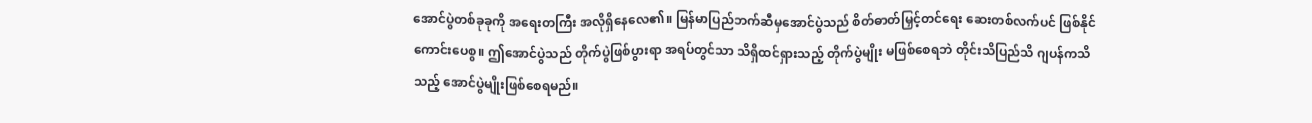အောင်ပွဲတစ်ခုခုကို အရေးတကြီး အလိုရှိနေလေ၏။ မြန်မာပြည်ဘက်ဆီမှအောင်ပွဲသည် စိတ်ဓာတ်မြှင့်တင်ရေး ဆေးတစ်လက်ပင် ဖြစ်နိုင်ကောင်းပေစွ။ ဤအောင်ပွဲသည် တိုက်ပွဲဖြစ်ပွားရာ အရပ်တွင်သာ သိရှိထင်ရှားသည့် တိုက်ပွဲမျိုး မဖြစ်စေရဘဲ တိုင်းသိပြည်သိ ဂျပန်ကသိ သည့် အောင်ပွဲမျိုးဖြစ်စေရမည်။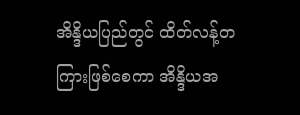အိန္ဒိယပြည်တွင် ထိတ်လန့်တကြားဖြစ်စေကာ အိန္ဒိယအ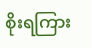စိုးရကြား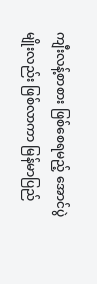ကျီးလန့်စာစား ဖြစ်စေရမည့် အောင်ပွဲမျိုးလည်း ဖြစ်လာကာ မြန်မာပြည်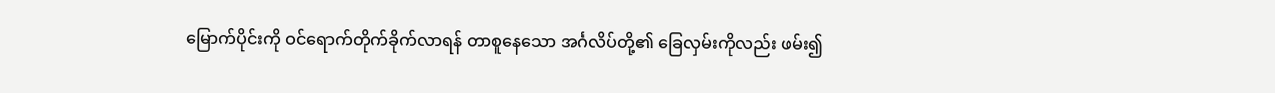မြောက်ပိုင်းကို ဝင်ရောက်တိုက်ခိုက်လာရန် တာစူနေသော အင်္ဂလိပ်တို့၏ ခြေလှမ်းကိုလည်း ဖမ်း၍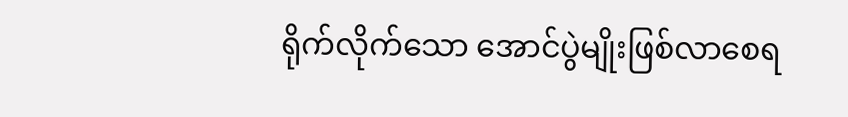ရိုက်လိုက်သော အောင်ပွဲမျိုးဖြစ်လာစေရ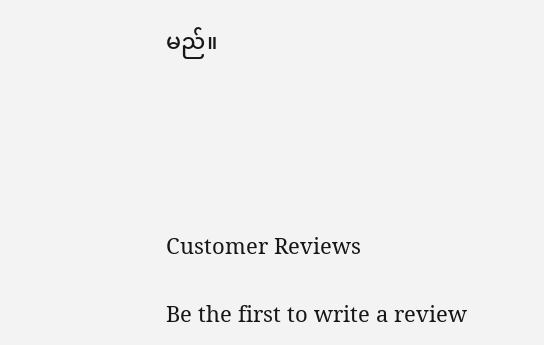မည်။





Customer Reviews

Be the first to write a review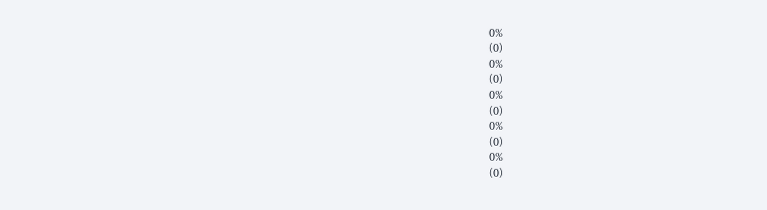0%
(0)
0%
(0)
0%
(0)
0%
(0)
0%
(0)